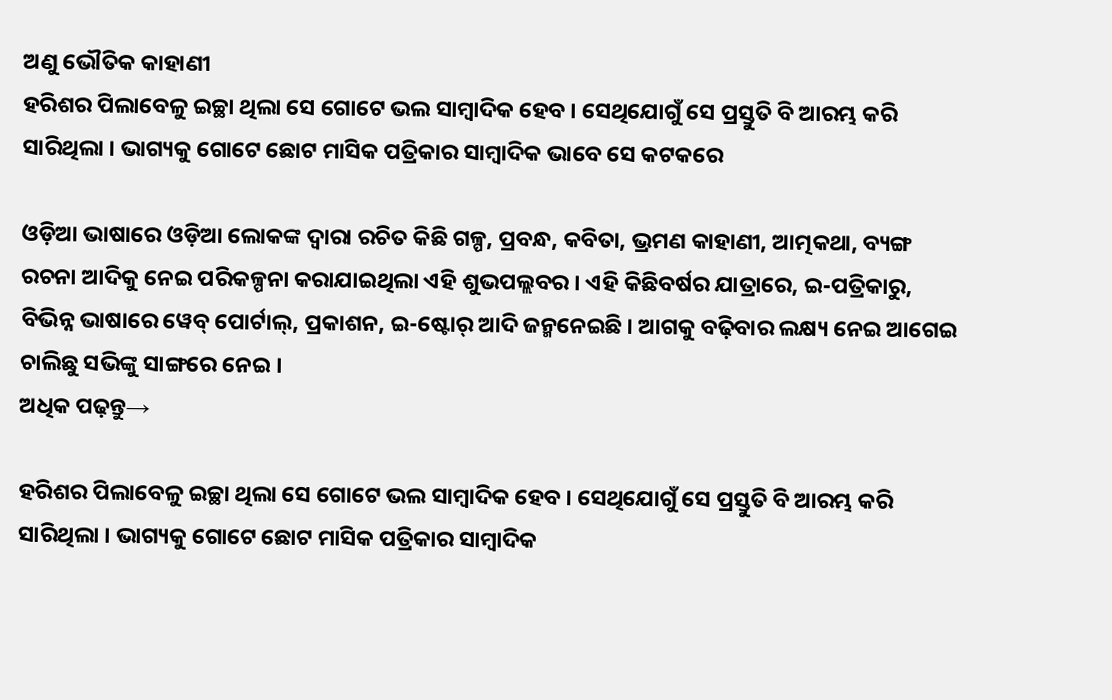ଅଣୁ ଭୌତିକ କାହାଣୀ
ହରିଶର ପିଲାବେଳୁ ଇଚ୍ଛା ଥିଲା ସେ ଗୋଟେ ଭଲ ସାମ୍ୱାଦିକ ହେବ । ସେଥିଯୋଗୁଁ ସେ ପ୍ରସ୍ତୁତି ବି ଆରମ୍ଭ କରି ସାରିଥିଲା । ଭାଗ୍ୟକୁ ଗୋଟେ ଛୋଟ ମାସିକ ପତ୍ରିକାର ସାମ୍ୱାଦିକ ଭାବେ ସେ କଟକରେ

ଓଡ଼ିଆ ଭାଷାରେ ଓଡ଼ିଆ ଲୋକଙ୍କ ଦ୍ୱାରା ରଚିତ କିଛି ଗଳ୍ପ, ପ୍ରବନ୍ଧ, କବିତା, ଭ୍ରମଣ କାହାଣୀ, ଆତ୍ମକଥା, ବ୍ୟଙ୍ଗ ରଚନା ଆଦିକୁ ନେଇ ପରିକଳ୍ପନା କରାଯାଇଥିଲା ଏହି ଶୁଭପଲ୍ଲବର । ଏହି କିଛିବର୍ଷର ଯାତ୍ରାରେ, ଇ-ପତ୍ରିକାରୁ, ବିଭିନ୍ନ ଭାଷାରେ ୱେବ୍ ପୋର୍ଟାଲ୍, ପ୍ରକାଶନ, ଇ-ଷ୍ଟୋର୍ ଆଦି ଜନ୍ମନେଇଛି । ଆଗକୁ ବଢ଼ିବାର ଲକ୍ଷ୍ୟ ନେଇ ଆଗେଇ ଚାଲିଛୁ ସଭିଙ୍କୁ ସାଙ୍ଗରେ ନେଇ ।
ଅଧିକ ପଢ଼ନ୍ତୁ→

ହରିଶର ପିଲାବେଳୁ ଇଚ୍ଛା ଥିଲା ସେ ଗୋଟେ ଭଲ ସାମ୍ୱାଦିକ ହେବ । ସେଥିଯୋଗୁଁ ସେ ପ୍ରସ୍ତୁତି ବି ଆରମ୍ଭ କରି ସାରିଥିଲା । ଭାଗ୍ୟକୁ ଗୋଟେ ଛୋଟ ମାସିକ ପତ୍ରିକାର ସାମ୍ୱାଦିକ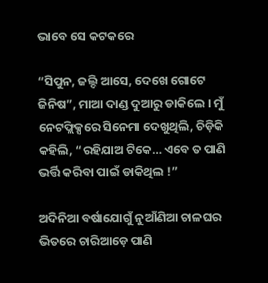ଭାବେ ସେ କଟକରେ

“ସିପୁନ, ଜଲ୍ଦି ଆସେ, ଦେଖେ ଗୋଟେ ଜିନିଷ”, ମାଆ ଦାଣ୍ଡ ଦୁଆରୁ ଡାକିଲେ । ମୁଁ ନେଟଫ୍ଲିକ୍ସରେ ସିନେମା ଦେଖୁଥିଲି, ଚିଡ଼ିକି କହିଲି, “ରହିଯାଅ ଟିକେ… ଏବେ ତ ପାଣି ଭର୍ତ୍ତି କରିବା ପାଇଁ ଡାକିଥିଲ !”

ଅଦିନିଆ ବର୍ଷାଯୋଗୁଁ ନୁଆଁଣିଆ ଚାଳଘର ଭିତରେ ଚାରିଆଡ଼େ ପାଣି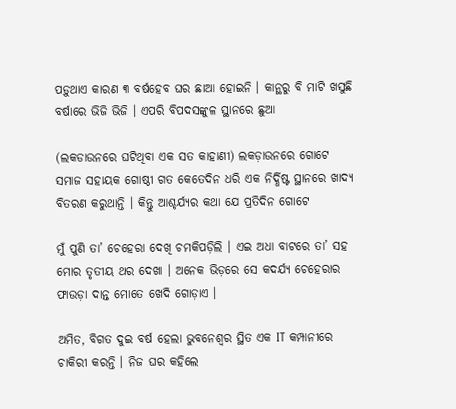ପଡ଼ୁଥାଏ କାରଣ ୩ ବର୍ଷହେବ ଘର ଛାଆ ହୋଇନି । କାନ୍ଥରୁ ବି ମାଟି ଖସୁଛି ବର୍ଷାରେ ଭିଜି ଭିଜି । ଏପରି ବିପଦସଙ୍କୁଳ ସ୍ଥାନରେ ଛୁଆ

(ଲକଡାଉନରେ ଘଟିଥିବା ଏକ ସତ କାହାଣୀ) ଲକଡ଼ାଉନରେ ଗୋଟେ ସମାଜ ସହାୟକ ଗୋଷ୍ଠୀ ଗତ କେତେଦିନ ଧରି ଏକ ନିର୍ଦ୍ଧିଷ୍ଟ ସ୍ଥାନରେ ଖାଦ୍ୟ ବିତରଣ କରୁଥାନ୍ତି । କିନ୍ତୁ ଆଶ୍ଚର୍ଯ୍ୟର କଥା ଯେ ପ୍ରତିଦିନ ଗୋଟେ

ମୁଁ ପୁଣି ତା’ ଚେହେରା ଦେଖି ଚମକିପଡ଼ିଲି । ଏଇ ଅଧା ବାଟରେ ତା’ ସହ ମୋର ତୃତୀୟ ଥର ଦେଖା । ଅନେକ ଭିଡ଼ରେ ସେ କଦର୍ଯ୍ୟ ଚେହେରାର ଫାଉଡ଼ା ଦାନ୍ତ ମୋତେ ଖେଦି ଗୋଡ଼ାଏ ।

ଅମିତ, ବିଗତ ଦୁଇ ବର୍ଷ ହେଲା ଭୁବନେଶ୍ୱର ସ୍ଥିତ ଏକ IT କମ୍ପାନୀରେ ଚାକିରୀ କରନ୍ତି । ନିଜ ଘର କହିଲେ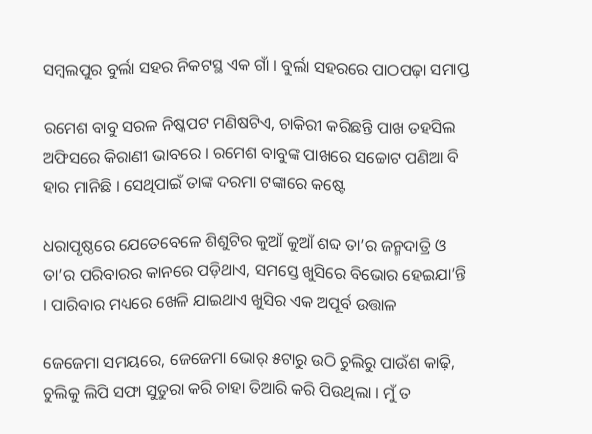ସମ୍ବଲପୁର ବୁର୍ଲା ସହର ନିକଟସ୍ଥ ଏକ ଗାଁ । ବୁର୍ଲା ସହରରେ ପାଠପଢ଼ା ସମାପ୍ତ

ରମେଶ ବାବୁ ସରଳ ନିଷ୍କପଟ ମଣିଷଟିଏ, ଚାକିରୀ କରିଛନ୍ତି ପାଖ ତହସିଲ ଅଫିସରେ କିରାଣୀ ଭାବରେ । ରମେଶ ବାବୁଙ୍କ ପାଖରେ ସଚ୍ଚୋଟ ପଣିଆ ବି ହାର ମାନିଛି । ସେଥିପାଇଁ ତାଙ୍କ ଦରମା ଟଙ୍କାରେ କଷ୍ଟେ

ଧରାପୃଷ୍ଠରେ ଯେତେବେଳେ ଶିଶୁଟିର କୁଆଁ କୁଆଁ ଶବ୍ଦ ତା’ର ଜନ୍ମଦାତ୍ରି ଓ ତା’ର ପରିବାରର କାନରେ ପଡ଼ିଥାଏ, ସମସ୍ତେ ଖୁସିରେ ବିଭୋର ହେଇଯା’ନ୍ତି । ପାରିବାର ମଧ୍ୟରେ ଖେଳି ଯାଇଥାଏ ଖୁସିର ଏକ ଅପୂର୍ବ ଉତ୍ତାଳ

ଜେଜେମା ସମୟରେ, ଜେଜେମା ଭୋର୍ ୫ଟାରୁ ଉଠି ଚୁଲିରୁ ପାଉଁଶ କାଢ଼ି, ଚୁଲିକୁ ଲିପି ସଫା ସୁତୁରା କରି ଚାହା ତିଆରି କରି ପିଉଥିଲା । ମୁଁ ତ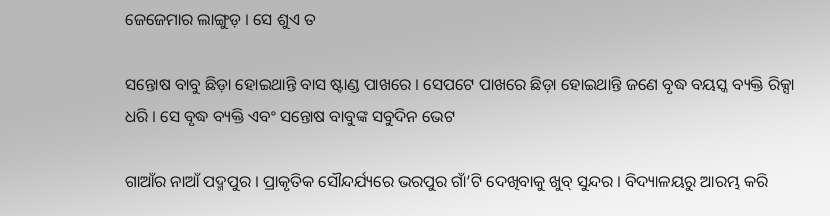ଜେଜେମାର ଲାଙ୍ଗୁଡ଼ । ସେ ଶୁଏ ତ

ସନ୍ତୋଷ ବାବୁ ଛିଡ଼ା ହୋଇଥାନ୍ତି ବାସ ଷ୍ଟାଣ୍ଡ ପାଖରେ । ସେପଟେ ପାଖରେ ଛିଡ଼ା ହୋଇଥାନ୍ତି ଜଣେ ବୃଦ୍ଧ ବୟସ୍କ ବ୍ୟକ୍ତି ରିକ୍ସା ଧରି । ସେ ବୃଦ୍ଧ ବ୍ୟକ୍ତି ଏବଂ ସନ୍ତୋଷ ବାବୁଙ୍କ ସବୁଦିନ ଭେଟ

ଗାଆଁର ନାଆଁ ପଦ୍ମପୁର । ପ୍ରାକୃତିକ ସୌନ୍ଦର୍ଯ୍ୟରେ ଭରପୁର ଗାଁ’ଟି ଦେଖିବାକୁ ଖୁବ୍ ସୁନ୍ଦର । ବିଦ୍ୟାଳୟରୁ ଆରମ୍ଭ କରି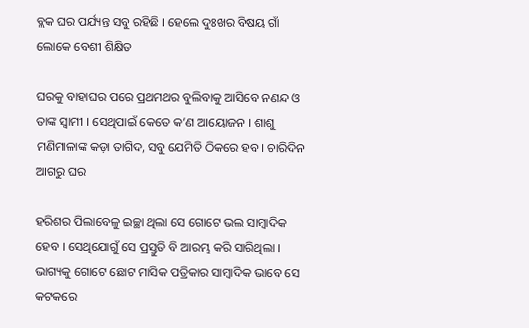ବ୍ଲକ ଘର ପର୍ଯ୍ୟନ୍ତ ସବୁ ରହିଛି । ହେଲେ ଦୁଃଖର ବିଷୟ ଗାଁ ଲୋକେ ବେଶୀ ଶିକ୍ଷିତ

ଘରକୁ ବାହାଘର ପରେ ପ୍ରଥମଥର ବୁଲିବାକୁ ଆସିବେ ନଣନ୍ଦ ଓ ତାଙ୍କ ସ୍ୱାମୀ । ସେଥିପାଇଁ କେତେ କ’ଣ ଆୟୋଜନ । ଶାଶୁ ମଣିମାଳାଙ୍କ କଡ଼ା ତାଗିଦ, ସବୁ ଯେମିତି ଠିକରେ ହବ । ଚାରିଦିନ ଆଗରୁ ଘର

ହରିଶର ପିଲାବେଳୁ ଇଚ୍ଛା ଥିଲା ସେ ଗୋଟେ ଭଲ ସାମ୍ୱାଦିକ ହେବ । ସେଥିଯୋଗୁଁ ସେ ପ୍ରସ୍ତୁତି ବି ଆରମ୍ଭ କରି ସାରିଥିଲା । ଭାଗ୍ୟକୁ ଗୋଟେ ଛୋଟ ମାସିକ ପତ୍ରିକାର ସାମ୍ୱାଦିକ ଭାବେ ସେ କଟକରେ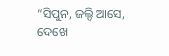“ସିପୁନ, ଜଲ୍ଦି ଆସେ, ଦେଖେ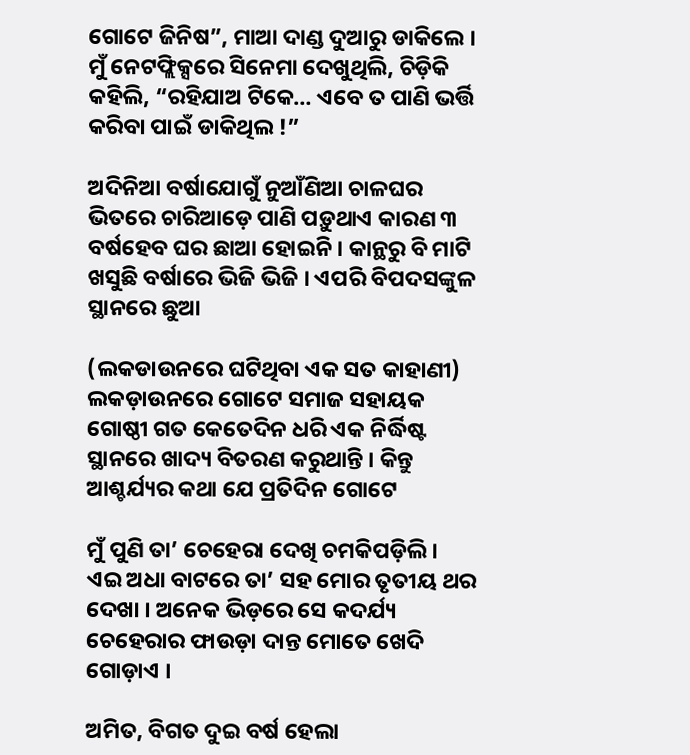ଗୋଟେ ଜିନିଷ”, ମାଆ ଦାଣ୍ଡ ଦୁଆରୁ ଡାକିଲେ । ମୁଁ ନେଟଫ୍ଲିକ୍ସରେ ସିନେମା ଦେଖୁଥିଲି, ଚିଡ଼ିକି କହିଲି, “ରହିଯାଅ ଟିକେ… ଏବେ ତ ପାଣି ଭର୍ତ୍ତି କରିବା ପାଇଁ ଡାକିଥିଲ !”

ଅଦିନିଆ ବର୍ଷାଯୋଗୁଁ ନୁଆଁଣିଆ ଚାଳଘର ଭିତରେ ଚାରିଆଡ଼େ ପାଣି ପଡ଼ୁଥାଏ କାରଣ ୩ ବର୍ଷହେବ ଘର ଛାଆ ହୋଇନି । କାନ୍ଥରୁ ବି ମାଟି ଖସୁଛି ବର୍ଷାରେ ଭିଜି ଭିଜି । ଏପରି ବିପଦସଙ୍କୁଳ ସ୍ଥାନରେ ଛୁଆ

(ଲକଡାଉନରେ ଘଟିଥିବା ଏକ ସତ କାହାଣୀ) ଲକଡ଼ାଉନରେ ଗୋଟେ ସମାଜ ସହାୟକ ଗୋଷ୍ଠୀ ଗତ କେତେଦିନ ଧରି ଏକ ନିର୍ଦ୍ଧିଷ୍ଟ ସ୍ଥାନରେ ଖାଦ୍ୟ ବିତରଣ କରୁଥାନ୍ତି । କିନ୍ତୁ ଆଶ୍ଚର୍ଯ୍ୟର କଥା ଯେ ପ୍ରତିଦିନ ଗୋଟେ

ମୁଁ ପୁଣି ତା’ ଚେହେରା ଦେଖି ଚମକିପଡ଼ିଲି । ଏଇ ଅଧା ବାଟରେ ତା’ ସହ ମୋର ତୃତୀୟ ଥର ଦେଖା । ଅନେକ ଭିଡ଼ରେ ସେ କଦର୍ଯ୍ୟ ଚେହେରାର ଫାଉଡ଼ା ଦାନ୍ତ ମୋତେ ଖେଦି ଗୋଡ଼ାଏ ।

ଅମିତ, ବିଗତ ଦୁଇ ବର୍ଷ ହେଲା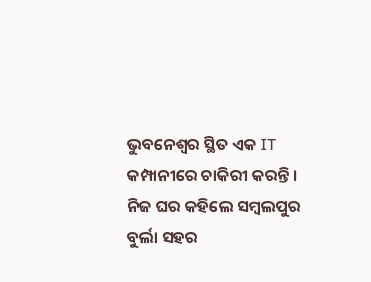ଭୁବନେଶ୍ୱର ସ୍ଥିତ ଏକ IT କମ୍ପାନୀରେ ଚାକିରୀ କରନ୍ତି । ନିଜ ଘର କହିଲେ ସମ୍ବଲପୁର ବୁର୍ଲା ସହର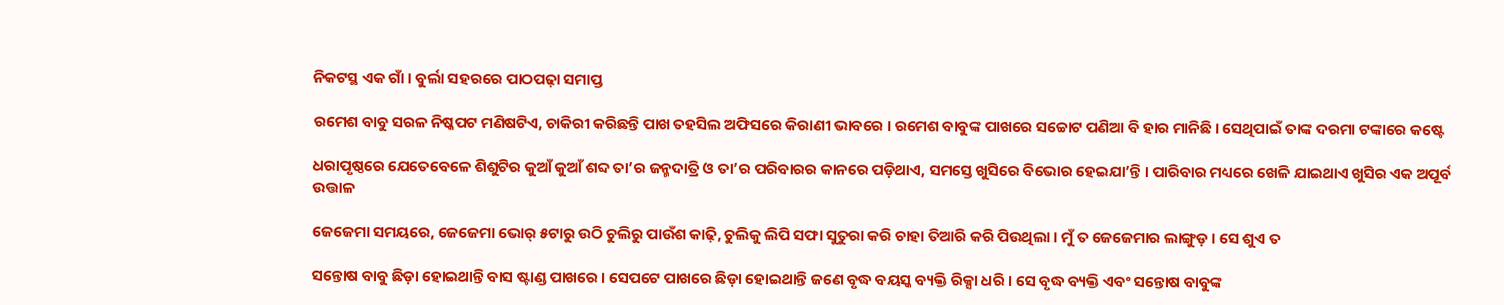ନିକଟସ୍ଥ ଏକ ଗାଁ । ବୁର୍ଲା ସହରରେ ପାଠପଢ଼ା ସମାପ୍ତ

ରମେଶ ବାବୁ ସରଳ ନିଷ୍କପଟ ମଣିଷଟିଏ, ଚାକିରୀ କରିଛନ୍ତି ପାଖ ତହସିଲ ଅଫିସରେ କିରାଣୀ ଭାବରେ । ରମେଶ ବାବୁଙ୍କ ପାଖରେ ସଚ୍ଚୋଟ ପଣିଆ ବି ହାର ମାନିଛି । ସେଥିପାଇଁ ତାଙ୍କ ଦରମା ଟଙ୍କାରେ କଷ୍ଟେ

ଧରାପୃଷ୍ଠରେ ଯେତେବେଳେ ଶିଶୁଟିର କୁଆଁ କୁଆଁ ଶବ୍ଦ ତା’ର ଜନ୍ମଦାତ୍ରି ଓ ତା’ର ପରିବାରର କାନରେ ପଡ଼ିଥାଏ, ସମସ୍ତେ ଖୁସିରେ ବିଭୋର ହେଇଯା’ନ୍ତି । ପାରିବାର ମଧ୍ୟରେ ଖେଳି ଯାଇଥାଏ ଖୁସିର ଏକ ଅପୂର୍ବ ଉତ୍ତାଳ

ଜେଜେମା ସମୟରେ, ଜେଜେମା ଭୋର୍ ୫ଟାରୁ ଉଠି ଚୁଲିରୁ ପାଉଁଶ କାଢ଼ି, ଚୁଲିକୁ ଲିପି ସଫା ସୁତୁରା କରି ଚାହା ତିଆରି କରି ପିଉଥିଲା । ମୁଁ ତ ଜେଜେମାର ଲାଙ୍ଗୁଡ଼ । ସେ ଶୁଏ ତ

ସନ୍ତୋଷ ବାବୁ ଛିଡ଼ା ହୋଇଥାନ୍ତି ବାସ ଷ୍ଟାଣ୍ଡ ପାଖରେ । ସେପଟେ ପାଖରେ ଛିଡ଼ା ହୋଇଥାନ୍ତି ଜଣେ ବୃଦ୍ଧ ବୟସ୍କ ବ୍ୟକ୍ତି ରିକ୍ସା ଧରି । ସେ ବୃଦ୍ଧ ବ୍ୟକ୍ତି ଏବଂ ସନ୍ତୋଷ ବାବୁଙ୍କ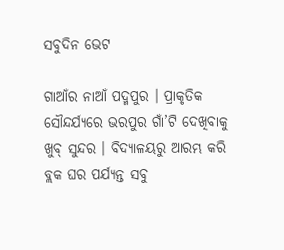ସବୁଦିନ ଭେଟ

ଗାଆଁର ନାଆଁ ପଦ୍ମପୁର । ପ୍ରାକୃତିକ ସୌନ୍ଦର୍ଯ୍ୟରେ ଭରପୁର ଗାଁ’ଟି ଦେଖିବାକୁ ଖୁବ୍ ସୁନ୍ଦର । ବିଦ୍ୟାଳୟରୁ ଆରମ୍ଭ କରି ବ୍ଲକ ଘର ପର୍ଯ୍ୟନ୍ତ ସବୁ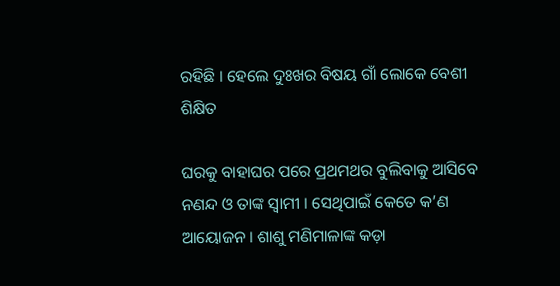ରହିଛି । ହେଲେ ଦୁଃଖର ବିଷୟ ଗାଁ ଲୋକେ ବେଶୀ ଶିକ୍ଷିତ

ଘରକୁ ବାହାଘର ପରେ ପ୍ରଥମଥର ବୁଲିବାକୁ ଆସିବେ ନଣନ୍ଦ ଓ ତାଙ୍କ ସ୍ୱାମୀ । ସେଥିପାଇଁ କେତେ କ’ଣ ଆୟୋଜନ । ଶାଶୁ ମଣିମାଳାଙ୍କ କଡ଼ା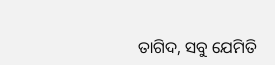ତାଗିଦ, ସବୁ ଯେମିତି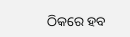ଠିକରେ ହବ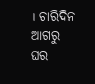। ଚାରିଦିନ ଆଗରୁ ଘର